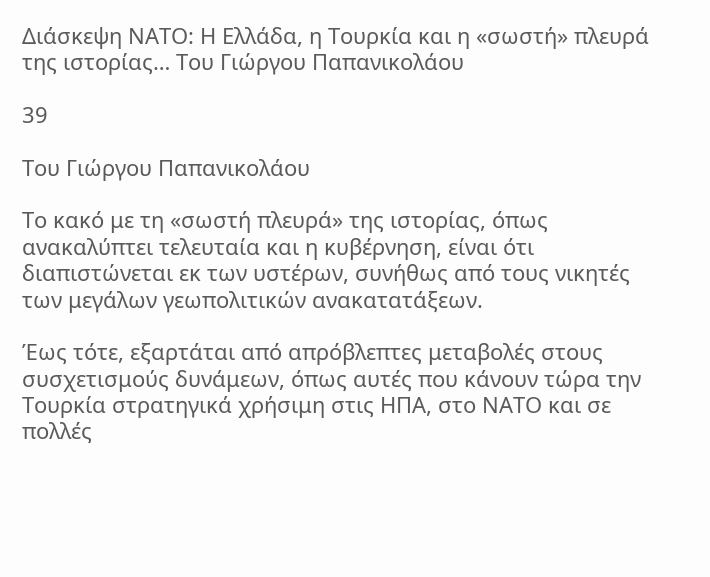Διάσκεψη ΝΑΤΟ: Η Ελλάδα, η Τουρκία και η «σωστή» πλευρά της ιστορίας… Του Γιώργου Παπανικολάου

39

Του Γιώργου Παπανικολάου

Το κακό με τη «σωστή πλευρά» της ιστορίας, όπως ανακαλύπτει τελευταία και η κυβέρνηση, είναι ότι διαπιστώνεται εκ των υστέρων, συνήθως από τους νικητές των μεγάλων γεωπολιτικών ανακατατάξεων.

Έως τότε, εξαρτάται από απρόβλεπτες μεταβολές στους συσχετισμούς δυνάμεων, όπως αυτές που κάνουν τώρα την Τουρκία στρατηγικά χρήσιμη στις ΗΠΑ, στο ΝΑΤΟ και σε πολλές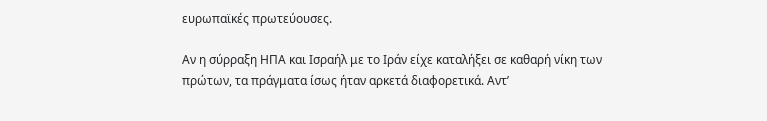ευρωπαϊκές πρωτεύουσες.

Αν η σύρραξη ΗΠΑ και Ισραήλ με το Ιράν είχε καταλήξει σε καθαρή νίκη των πρώτων, τα πράγματα ίσως ήταν αρκετά διαφορετικά. Αντ’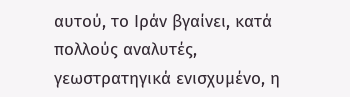αυτού, το Ιράν βγαίνει, κατά πολλούς αναλυτές, γεωστρατηγικά ενισχυμένο, η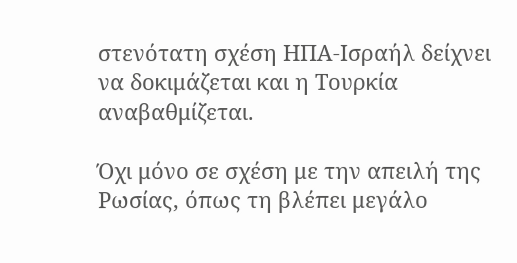στενότατη σχέση ΗΠΑ-Ισραήλ δείχνει να δοκιμάζεται και η Τουρκία αναβαθμίζεται.

Όχι μόνο σε σχέση με την απειλή της Ρωσίας, όπως τη βλέπει μεγάλο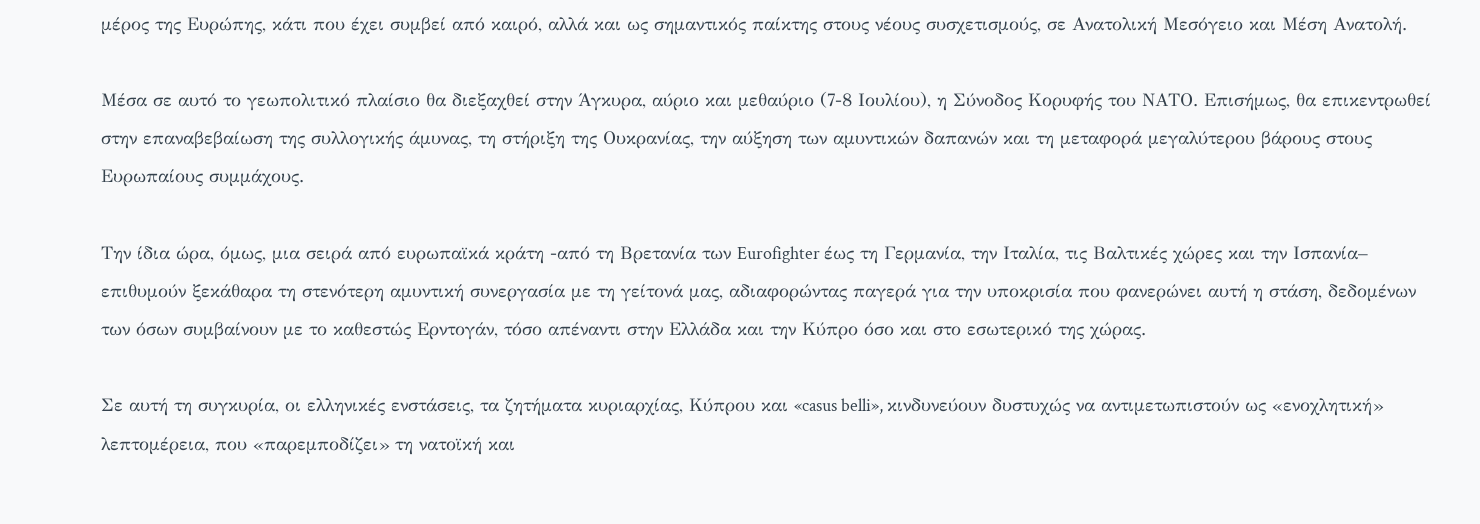μέρος της Ευρώπης, κάτι που έχει συμβεί από καιρό, αλλά και ως σημαντικός παίκτης στους νέους συσχετισμούς, σε Ανατολική Μεσόγειο και Μέση Ανατολή.

Μέσα σε αυτό το γεωπολιτικό πλαίσιο θα διεξαχθεί στην Άγκυρα, αύριο και μεθαύριο (7-8 Ιουλίου), η Σύνοδος Κορυφής του ΝΑΤΟ. Επισήμως, θα επικεντρωθεί στην επαναβεβαίωση της συλλογικής άμυνας, τη στήριξη της Ουκρανίας, την αύξηση των αμυντικών δαπανών και τη μεταφορά μεγαλύτερου βάρους στους Ευρωπαίους συμμάχους.

Την ίδια ώρα, όμως, μια σειρά από ευρωπαϊκά κράτη -από τη Βρετανία των Eurofighter έως τη Γερμανία, την Ιταλία, τις Βαλτικές χώρες και την Ισπανία– επιθυμούν ξεκάθαρα τη στενότερη αμυντική συνεργασία με τη γείτονά μας, αδιαφορώντας παγερά για την υποκρισία που φανερώνει αυτή η στάση, δεδομένων των όσων συμβαίνουν με το καθεστώς Ερντογάν, τόσο απέναντι στην Ελλάδα και την Κύπρο όσο και στο εσωτερικό της χώρας.

Σε αυτή τη συγκυρία, οι ελληνικές ενστάσεις, τα ζητήματα κυριαρχίας, Κύπρου και «casus belli», κινδυνεύουν δυστυχώς να αντιμετωπιστούν ως «ενοχλητική» λεπτομέρεια, που «παρεμποδίζει» τη νατοϊκή και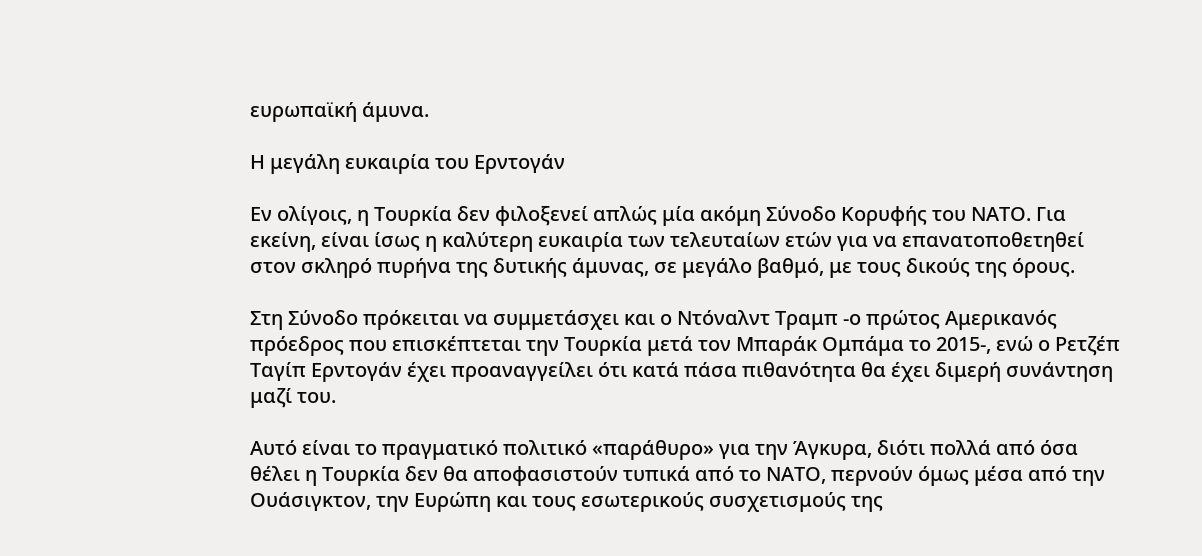ευρωπαϊκή άμυνα.

Η μεγάλη ευκαιρία του Ερντογάν

Εν ολίγοις, η Τουρκία δεν φιλοξενεί απλώς μία ακόμη Σύνοδο Κορυφής του ΝΑΤΟ. Για εκείνη, είναι ίσως η καλύτερη ευκαιρία των τελευταίων ετών για να επανατοποθετηθεί στον σκληρό πυρήνα της δυτικής άμυνας, σε μεγάλο βαθμό, με τους δικούς της όρους.

Στη Σύνοδο πρόκειται να συμμετάσχει και ο Ντόναλντ Τραμπ -ο πρώτος Αμερικανός πρόεδρος που επισκέπτεται την Τουρκία μετά τον Μπαράκ Ομπάμα το 2015-, ενώ ο Ρετζέπ Ταγίπ Ερντογάν έχει προαναγγείλει ότι κατά πάσα πιθανότητα θα έχει διμερή συνάντηση μαζί του.

Αυτό είναι το πραγματικό πολιτικό «παράθυρο» για την Άγκυρα, διότι πολλά από όσα θέλει η Τουρκία δεν θα αποφασιστούν τυπικά από το ΝΑΤΟ, περνούν όμως μέσα από την Ουάσιγκτον, την Ευρώπη και τους εσωτερικούς συσχετισμούς της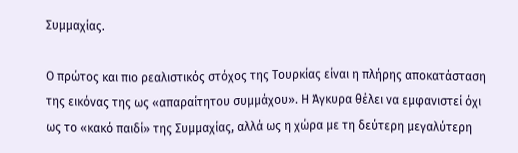Συμμαχίας.

Ο πρώτος και πιο ρεαλιστικός στόχος της Τουρκίας είναι η πλήρης αποκατάσταση της εικόνας της ως «απαραίτητου συμμάχου». Η Άγκυρα θέλει να εμφανιστεί όχι ως το «κακό παιδί» της Συμμαχίας, αλλά ως η χώρα με τη δεύτερη μεγαλύτερη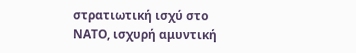στρατιωτική ισχύ στο ΝΑΤΟ, ισχυρή αμυντική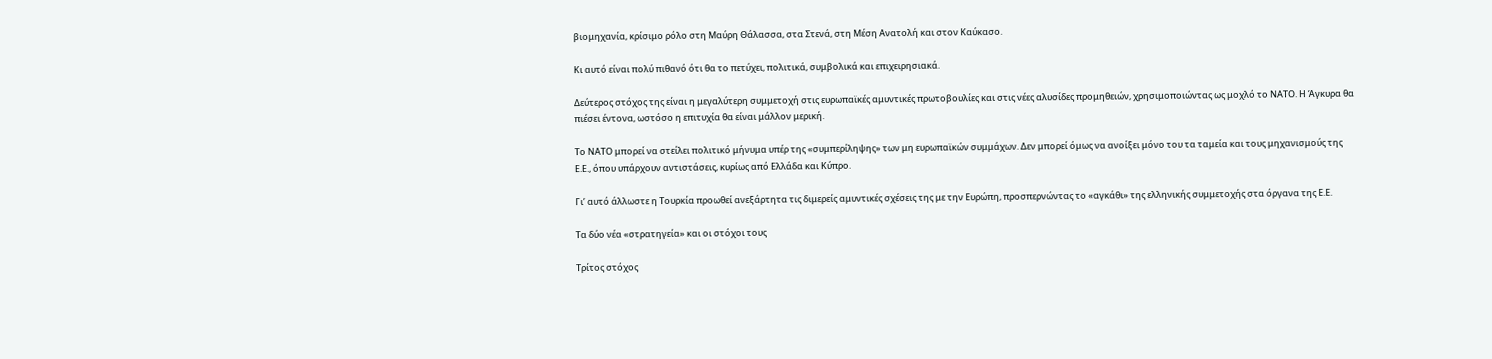βιομηχανία, κρίσιμο ρόλο στη Μαύρη Θάλασσα, στα Στενά, στη Μέση Ανατολή και στον Καύκασο.

Κι αυτό είναι πολύ πιθανό ότι θα το πετύχει, πολιτικά, συμβολικά και επιχειρησιακά.

Δεύτερος στόχος της είναι η μεγαλύτερη συμμετοχή στις ευρωπαϊκές αμυντικές πρωτοβουλίες και στις νέες αλυσίδες προμηθειών, χρησιμοποιώντας ως μοχλό το ΝΑΤΟ. Η Άγκυρα θα πιέσει έντονα, ωστόσο η επιτυχία θα είναι μάλλον μερική.

Το ΝΑΤΟ μπορεί να στείλει πολιτικό μήνυμα υπέρ της «συμπερίληψης» των μη ευρωπαϊκών συμμάχων. Δεν μπορεί όμως να ανοίξει μόνο του τα ταμεία και τους μηχανισμούς της Ε.Ε., όπου υπάρχουν αντιστάσεις, κυρίως από Ελλάδα και Κύπρο.

Γι’ αυτό άλλωστε η Τουρκία προωθεί ανεξάρτητα τις διμερείς αμυντικές σχέσεις της με την Ευρώπη, προσπερνώντας το «αγκάθι» της ελληνικής συμμετοχής στα όργανα της Ε.Ε.

Τα δύο νέα «στρατηγεία» και οι στόχοι τους

Τρίτος στόχος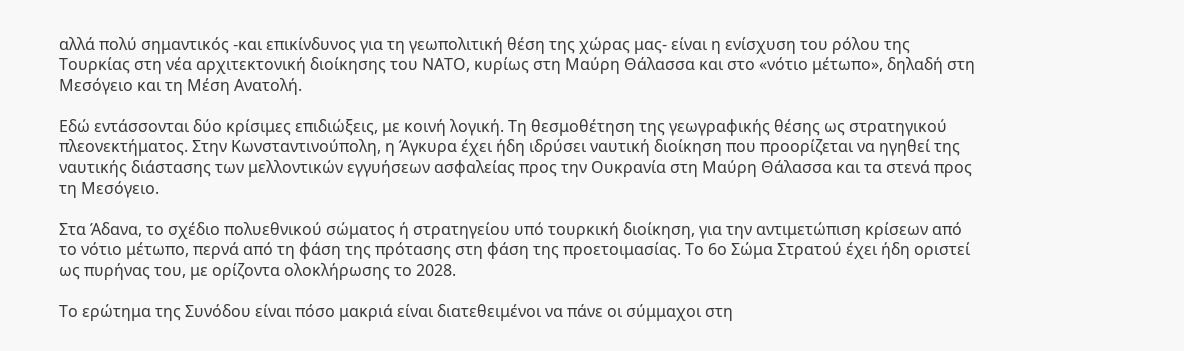αλλά πολύ σημαντικός -και επικίνδυνος για τη γεωπολιτική θέση της χώρας μας- είναι η ενίσχυση του ρόλου της Τουρκίας στη νέα αρχιτεκτονική διοίκησης του ΝΑΤΟ, κυρίως στη Μαύρη Θάλασσα και στο «νότιο μέτωπο», δηλαδή στη Μεσόγειο και τη Μέση Ανατολή.

Εδώ εντάσσονται δύο κρίσιμες επιδιώξεις, με κοινή λογική. Τη θεσμοθέτηση της γεωγραφικής θέσης ως στρατηγικού πλεονεκτήματος. Στην Κωνσταντινούπολη, η Άγκυρα έχει ήδη ιδρύσει ναυτική διοίκηση που προορίζεται να ηγηθεί της ναυτικής διάστασης των μελλοντικών εγγυήσεων ασφαλείας προς την Ουκρανία στη Μαύρη Θάλασσα και τα στενά προς τη Μεσόγειο.

Στα Άδανα, το σχέδιο πολυεθνικού σώματος ή στρατηγείου υπό τουρκική διοίκηση, για την αντιμετώπιση κρίσεων από το νότιο μέτωπο, περνά από τη φάση της πρότασης στη φάση της προετοιμασίας. Το 6ο Σώμα Στρατού έχει ήδη οριστεί ως πυρήνας του, με ορίζοντα ολοκλήρωσης το 2028.

Το ερώτημα της Συνόδου είναι πόσο μακριά είναι διατεθειμένοι να πάνε οι σύμμαχοι στη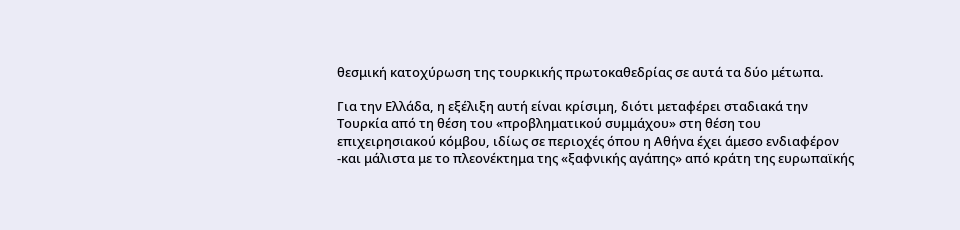θεσμική κατοχύρωση της τουρκικής πρωτοκαθεδρίας σε αυτά τα δύο μέτωπα.

Για την Ελλάδα, η εξέλιξη αυτή είναι κρίσιμη, διότι μεταφέρει σταδιακά την Τουρκία από τη θέση του «προβληματικού συμμάχου» στη θέση του επιχειρησιακού κόμβου, ιδίως σε περιοχές όπου η Αθήνα έχει άμεσο ενδιαφέρον -και μάλιστα με το πλεονέκτημα της «ξαφνικής αγάπης» από κράτη της ευρωπαϊκής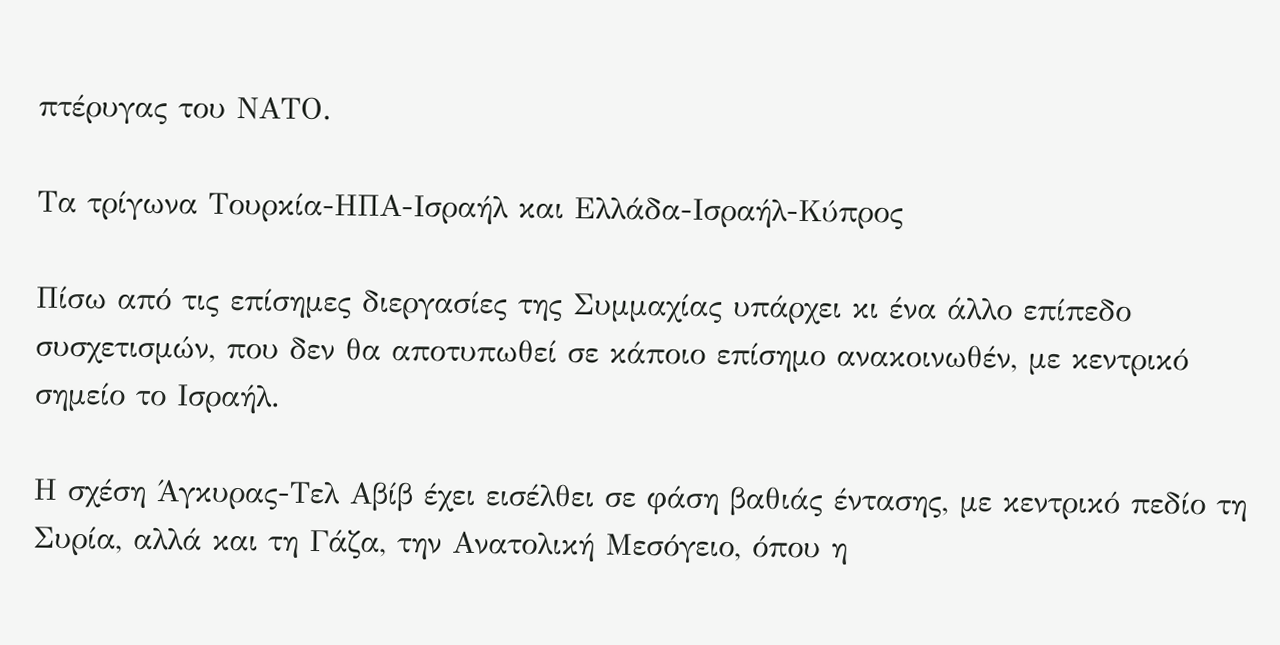πτέρυγας του ΝΑΤΟ.

Τα τρίγωνα Τουρκία-ΗΠΑ-Ισραήλ και Ελλάδα-Ισραήλ-Κύπρος

Πίσω από τις επίσημες διεργασίες της Συμμαχίας υπάρχει κι ένα άλλο επίπεδο συσχετισμών, που δεν θα αποτυπωθεί σε κάποιο επίσημο ανακοινωθέν, με κεντρικό σημείο το Ισραήλ.

Η σχέση Άγκυρας-Τελ Αβίβ έχει εισέλθει σε φάση βαθιάς έντασης, με κεντρικό πεδίο τη Συρία, αλλά και τη Γάζα, την Ανατολική Μεσόγειο, όπου η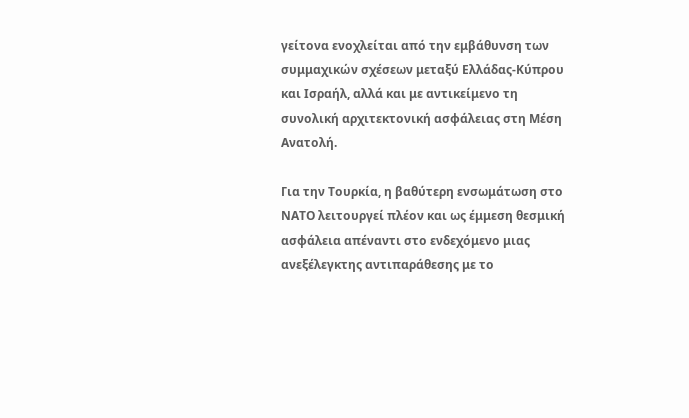γείτονα ενοχλείται από την εμβάθυνση των συμμαχικών σχέσεων μεταξύ Ελλάδας-Κύπρου και Ισραήλ, αλλά και με αντικείμενο τη συνολική αρχιτεκτονική ασφάλειας στη Μέση Ανατολή.

Για την Τουρκία, η βαθύτερη ενσωμάτωση στο ΝΑΤΟ λειτουργεί πλέον και ως έμμεση θεσμική ασφάλεια απέναντι στο ενδεχόμενο μιας ανεξέλεγκτης αντιπαράθεσης με το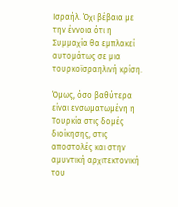Ισραήλ. Όχι βέβαια με την έννοια ότι η Συμμαχία θα εμπλακεί αυτομάτως σε μια τουρκοϊσραηλινή κρίση.

Όμως, όσο βαθύτερα είναι ενσωματωμένη η Τουρκία στις δομές διοίκησης, στις αποστολές και στην αμυντική αρχιτεκτονική του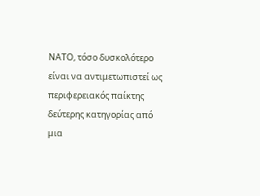ΝΑΤΟ, τόσο δυσκολότερο είναι να αντιμετωπιστεί ως περιφερειακός παίκτης δεύτερης κατηγορίας από μια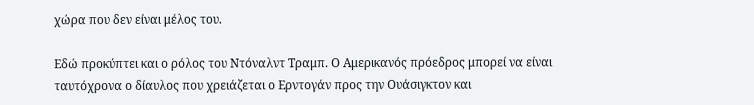χώρα που δεν είναι μέλος του.

Εδώ προκύπτει και ο ρόλος του Ντόναλντ Τραμπ. Ο Αμερικανός πρόεδρος μπορεί να είναι ταυτόχρονα ο δίαυλος που χρειάζεται ο Ερντογάν προς την Ουάσιγκτον και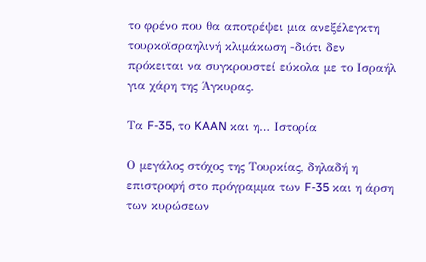το φρένο που θα αποτρέψει μια ανεξέλεγκτη τουρκοϊσραηλινή κλιμάκωση -διότι δεν πρόκειται να συγκρουστεί εύκολα με το Ισραήλ για χάρη της Άγκυρας.

Τα F-35, το KAAN και η… Ιστορία

Ο μεγάλος στόχος της Τουρκίας, δηλαδή η επιστροφή στο πρόγραμμα των F-35 και η άρση των κυρώσεων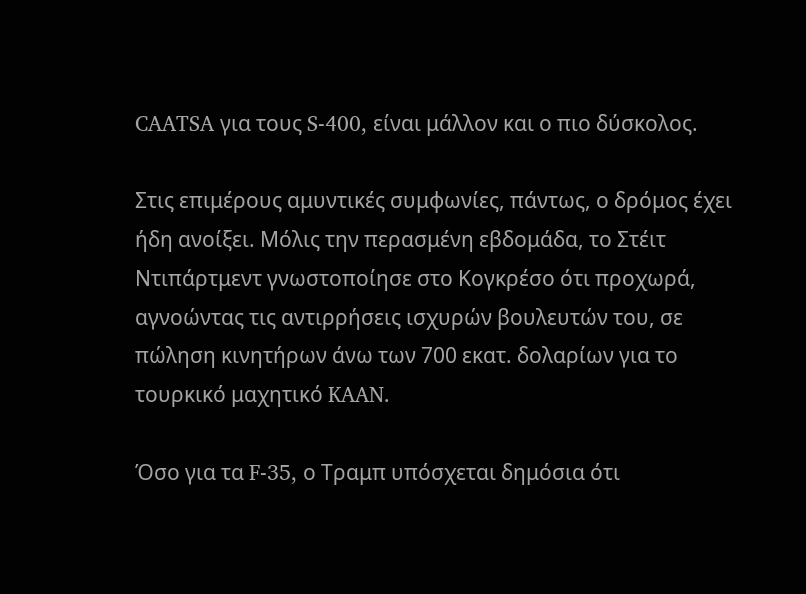CAATSA για τους S-400, είναι μάλλον και ο πιο δύσκολος.

Στις επιμέρους αμυντικές συμφωνίες, πάντως, ο δρόμος έχει ήδη ανοίξει. Μόλις την περασμένη εβδομάδα, το Στέιτ Ντιπάρτμεντ γνωστοποίησε στο Κογκρέσο ότι προχωρά, αγνοώντας τις αντιρρήσεις ισχυρών βουλευτών του, σε πώληση κινητήρων άνω των 700 εκατ. δολαρίων για το τουρκικό μαχητικό KAAN.

Όσο για τα F-35, ο Τραμπ υπόσχεται δημόσια ότι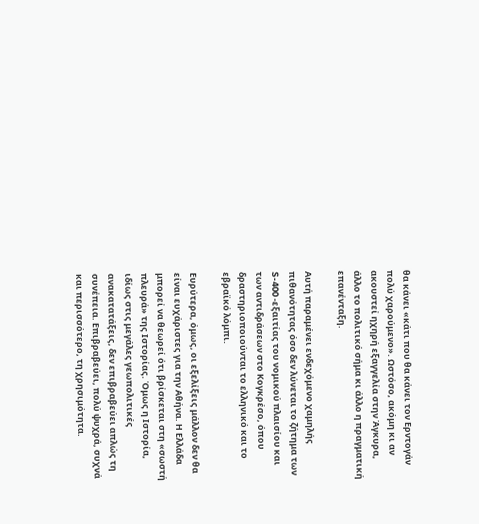θα κάνει «κάτι που θα κάνει τον Ερντογάν πολύ χαρούμενο». Ωστόσο, ακόμη κι αν ακουστεί ηχηρή εξαγγελία στην Άγκυρα, άλλο το πολιτικό σήμα κι άλλο η πραγματική επανένταξη.

Αυτή παραμένει ενδεχόμενο χαμηλής πιθανότητας όσο δεν λύνεται το ζήτημα των S-400 -εξαιτίας του νομικού πλαισίου και των αντιδράσεων στο Κογκρέσο, όπου δραστηριοποιούνται το ελληνικό και το εβραϊκό λόμπι.

Ευρύτερα, όμως, οι εξελίξεις μάλλον δεν θα είναι ευχάριστες για την Αθήνα. Η Ελλάδα μπορεί να θεωρεί ότι βρίσκεται στη «σωστή πλευρά» της Ιστορίας. Όμως η Ιστορία, ιδίως στις μεγάλες γεωπολιτικές ανακατατάξεις, δεν επιβραβεύει απλώς τη συνέπεια. Επιβραβεύει, πολύ ψυχρά, συχνά και περισσότερο, τη χρησιμότητα.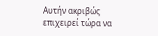Αυτήν ακριβώς επιχειρεί τώρα να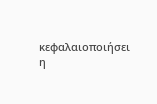κεφαλαιοποιήσει η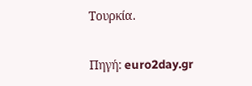Τουρκία.

Πηγή: euro2day.gr